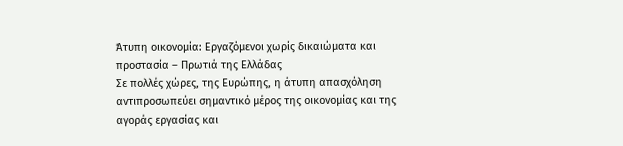Άτυπη οικονομία: Εργαζόμενοι χωρίς δικαιώματα και προστασία – Πρωτιά της Ελλάδας
Σε πολλές χώρες, της Ευρώπης, η άτυπη απασχόληση αντιπροσωπεύει σημαντικό μέρος της οικονομίας και της αγοράς εργασίας και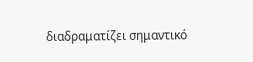διαδραματίζει σημαντικό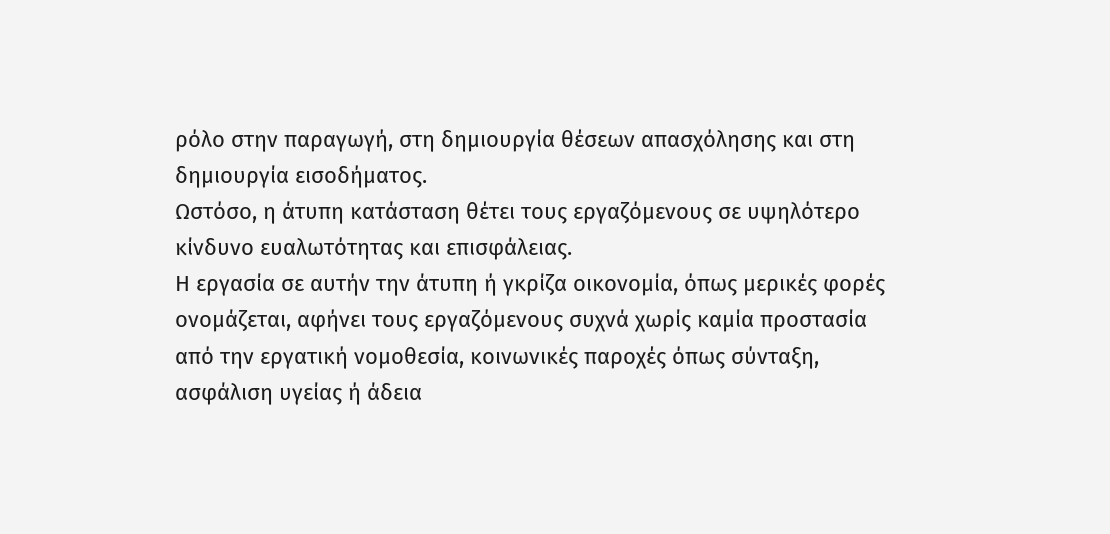ρόλο στην παραγωγή, στη δημιουργία θέσεων απασχόλησης και στη δημιουργία εισοδήματος.
Ωστόσο, η άτυπη κατάσταση θέτει τους εργαζόμενους σε υψηλότερο κίνδυνο ευαλωτότητας και επισφάλειας.
Η εργασία σε αυτήν την άτυπη ή γκρίζα οικονομία, όπως μερικές φορές ονομάζεται, αφήνει τους εργαζόμενους συχνά χωρίς καμία προστασία από την εργατική νομοθεσία, κοινωνικές παροχές όπως σύνταξη, ασφάλιση υγείας ή άδεια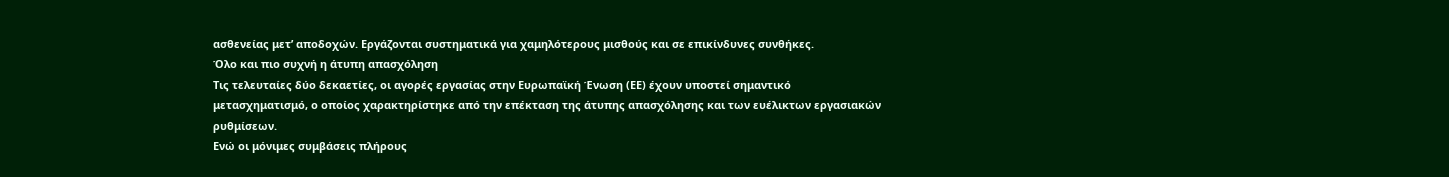ασθενείας μετ’ αποδοχών. Εργάζονται συστηματικά για χαμηλότερους μισθούς και σε επικίνδυνες συνθήκες.
Όλο και πιο συχνή η άτυπη απασχόληση
Τις τελευταίες δύο δεκαετίες, οι αγορές εργασίας στην Ευρωπαϊκή Ένωση (ΕΕ) έχουν υποστεί σημαντικό μετασχηματισμό, ο οποίος χαρακτηρίστηκε από την επέκταση της άτυπης απασχόλησης και των ευέλικτων εργασιακών ρυθμίσεων.
Ενώ οι μόνιμες συμβάσεις πλήρους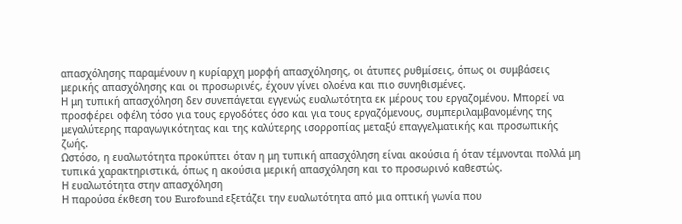απασχόλησης παραμένουν η κυρίαρχη μορφή απασχόλησης, οι άτυπες ρυθμίσεις, όπως οι συμβάσεις μερικής απασχόλησης και οι προσωρινές, έχουν γίνει ολοένα και πιο συνηθισμένες.
Η μη τυπική απασχόληση δεν συνεπάγεται εγγενώς ευαλωτότητα εκ μέρους του εργαζομένου. Μπορεί να προσφέρει οφέλη τόσο για τους εργοδότες όσο και για τους εργαζόμενους, συμπεριλαμβανομένης της μεγαλύτερης παραγωγικότητας και της καλύτερης ισορροπίας μεταξύ επαγγελματικής και προσωπικής ζωής.
Ωστόσο, η ευαλωτότητα προκύπτει όταν η μη τυπική απασχόληση είναι ακούσια ή όταν τέμνονται πολλά μη τυπικά χαρακτηριστικά, όπως η ακούσια μερική απασχόληση και το προσωρινό καθεστώς.
Η ευαλωτότητα στην απασχόληση
Η παρούσα έκθεση του Eurofound εξετάζει την ευαλωτότητα από μια οπτική γωνία που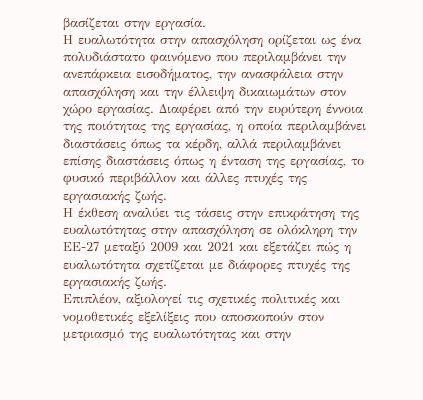βασίζεται στην εργασία.
Η ευαλωτότητα στην απασχόληση ορίζεται ως ένα πολυδιάστατο φαινόμενο που περιλαμβάνει την ανεπάρκεια εισοδήματος, την ανασφάλεια στην απασχόληση και την έλλειψη δικαιωμάτων στον χώρο εργασίας. Διαφέρει από την ευρύτερη έννοια της ποιότητας της εργασίας, η οποία περιλαμβάνει διαστάσεις όπως τα κέρδη, αλλά περιλαμβάνει επίσης διαστάσεις όπως η ένταση της εργασίας, το φυσικό περιβάλλον και άλλες πτυχές της εργασιακής ζωής.
Η έκθεση αναλύει τις τάσεις στην επικράτηση της ευαλωτότητας στην απασχόληση σε ολόκληρη την ΕΕ-27 μεταξύ 2009 και 2021 και εξετάζει πώς η ευαλωτότητα σχετίζεται με διάφορες πτυχές της εργασιακής ζωής.
Επιπλέον, αξιολογεί τις σχετικές πολιτικές και νομοθετικές εξελίξεις που αποσκοπούν στον μετριασμό της ευαλωτότητας και στην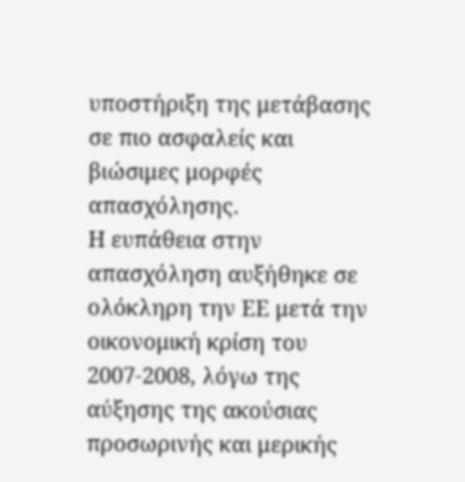υποστήριξη της μετάβασης σε πιο ασφαλείς και βιώσιμες μορφές απασχόλησης.
Η ευπάθεια στην απασχόληση αυξήθηκε σε ολόκληρη την ΕΕ μετά την οικονομική κρίση του 2007-2008, λόγω της αύξησης της ακούσιας προσωρινής και μερικής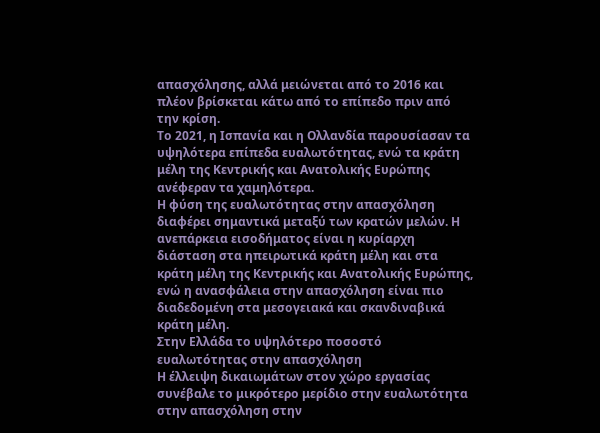απασχόλησης, αλλά μειώνεται από το 2016 και πλέον βρίσκεται κάτω από το επίπεδο πριν από την κρίση.
Το 2021, η Ισπανία και η Ολλανδία παρουσίασαν τα υψηλότερα επίπεδα ευαλωτότητας, ενώ τα κράτη μέλη της Κεντρικής και Ανατολικής Ευρώπης ανέφεραν τα χαμηλότερα.
Η φύση της ευαλωτότητας στην απασχόληση διαφέρει σημαντικά μεταξύ των κρατών μελών. Η ανεπάρκεια εισοδήματος είναι η κυρίαρχη διάσταση στα ηπειρωτικά κράτη μέλη και στα κράτη μέλη της Κεντρικής και Ανατολικής Ευρώπης, ενώ η ανασφάλεια στην απασχόληση είναι πιο διαδεδομένη στα μεσογειακά και σκανδιναβικά κράτη μέλη.
Στην Ελλάδα το υψηλότερο ποσοστό ευαλωτότητας στην απασχόληση
Η έλλειψη δικαιωμάτων στον χώρο εργασίας συνέβαλε το μικρότερο μερίδιο στην ευαλωτότητα στην απασχόληση στην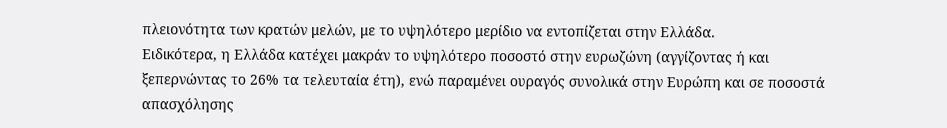πλειονότητα των κρατών μελών, με το υψηλότερο μερίδιο να εντοπίζεται στην Ελλάδα.
Ειδικότερα, η Ελλάδα κατέχει μακράν το υψηλότερο ποσοστό στην ευρωζώνη (αγγίζοντας ή και ξεπερνώντας το 26% τα τελευταία έτη), ενώ παραμένει ουραγός συνολικά στην Ευρώπη και σε ποσοστά απασχόλησης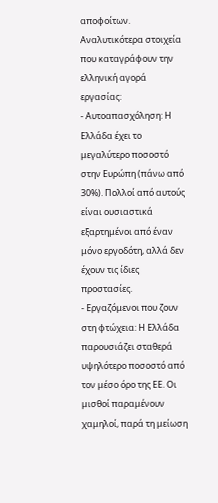αποφοίτων.
Αναλυτικότερα στοιχεία που καταγράφουν την ελληνική αγορά εργασίας:
- Αυτοαπασχόληση: Η Ελλάδα έχει το μεγαλύτερο ποσοστό στην Ευρώπη (πάνω από 30%). Πολλοί από αυτούς είναι ουσιαστικά εξαρτημένοι από έναν μόνο εργοδότη, αλλά δεν έχουν τις ίδιες προστασίες.
- Εργαζόμενοι που ζουν στη φτώχεια: Η Ελλάδα παρουσιάζει σταθερά υψηλότερο ποσοστό από τον μέσο όρο της ΕΕ. Οι μισθοί παραμένουν χαμηλοί, παρά τη μείωση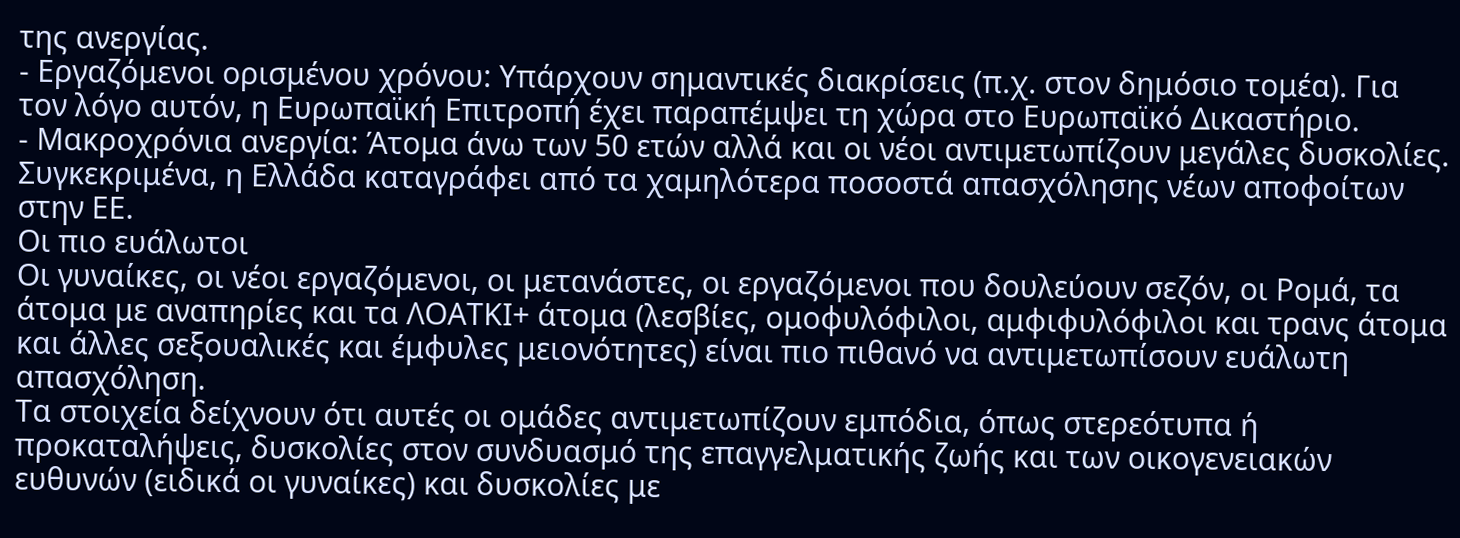της ανεργίας.
- Εργαζόμενοι ορισμένου χρόνου: Υπάρχουν σημαντικές διακρίσεις (π.χ. στον δημόσιο τομέα). Για τον λόγο αυτόν, η Ευρωπαϊκή Επιτροπή έχει παραπέμψει τη χώρα στο Ευρωπαϊκό Δικαστήριο.
- Μακροχρόνια ανεργία: Άτομα άνω των 50 ετών αλλά και οι νέοι αντιμετωπίζουν μεγάλες δυσκολίες. Συγκεκριμένα, η Ελλάδα καταγράφει από τα χαμηλότερα ποσοστά απασχόλησης νέων αποφοίτων στην ΕΕ.
Οι πιο ευάλωτοι
Οι γυναίκες, οι νέοι εργαζόμενοι, οι μετανάστες, οι εργαζόμενοι που δουλεύουν σεζόν, οι Ρομά, τα άτομα με αναπηρίες και τα ΛΟΑΤΚΙ+ άτομα (λεσβίες, ομοφυλόφιλοι, αμφιφυλόφιλοι και τρανς άτομα και άλλες σεξουαλικές και έμφυλες μειονότητες) είναι πιο πιθανό να αντιμετωπίσουν ευάλωτη απασχόληση.
Τα στοιχεία δείχνουν ότι αυτές οι ομάδες αντιμετωπίζουν εμπόδια, όπως στερεότυπα ή προκαταλήψεις, δυσκολίες στον συνδυασμό της επαγγελματικής ζωής και των οικογενειακών ευθυνών (ειδικά οι γυναίκες) και δυσκολίες με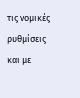τις νομικές ρυθμίσεις και με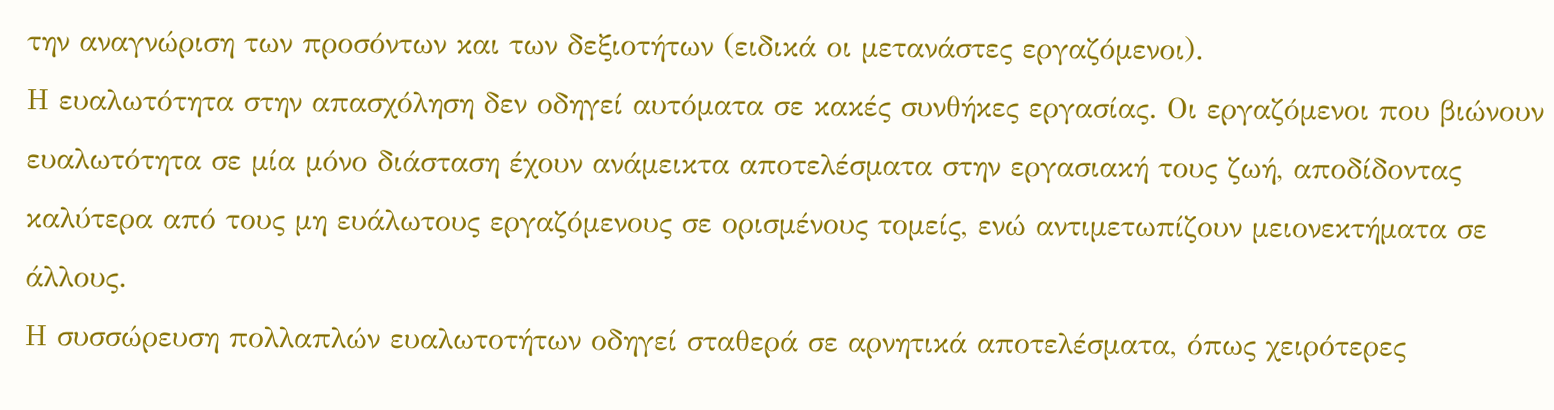την αναγνώριση των προσόντων και των δεξιοτήτων (ειδικά οι μετανάστες εργαζόμενοι).
Η ευαλωτότητα στην απασχόληση δεν οδηγεί αυτόματα σε κακές συνθήκες εργασίας. Οι εργαζόμενοι που βιώνουν ευαλωτότητα σε μία μόνο διάσταση έχουν ανάμεικτα αποτελέσματα στην εργασιακή τους ζωή, αποδίδοντας καλύτερα από τους μη ευάλωτους εργαζόμενους σε ορισμένους τομείς, ενώ αντιμετωπίζουν μειονεκτήματα σε άλλους.
Η συσσώρευση πολλαπλών ευαλωτοτήτων οδηγεί σταθερά σε αρνητικά αποτελέσματα, όπως χειρότερες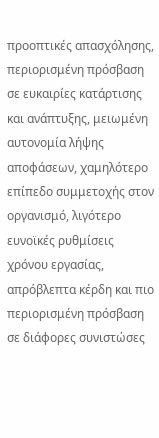προοπτικές απασχόλησης, περιορισμένη πρόσβαση σε ευκαιρίες κατάρτισης και ανάπτυξης, μειωμένη αυτονομία λήψης αποφάσεων, χαμηλότερο επίπεδο συμμετοχής στον οργανισμό, λιγότερο ευνοϊκές ρυθμίσεις χρόνου εργασίας, απρόβλεπτα κέρδη και πιο περιορισμένη πρόσβαση σε διάφορες συνιστώσες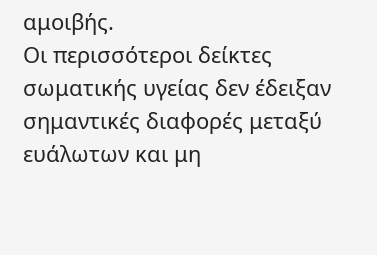αμοιβής.
Οι περισσότεροι δείκτες σωματικής υγείας δεν έδειξαν σημαντικές διαφορές μεταξύ ευάλωτων και μη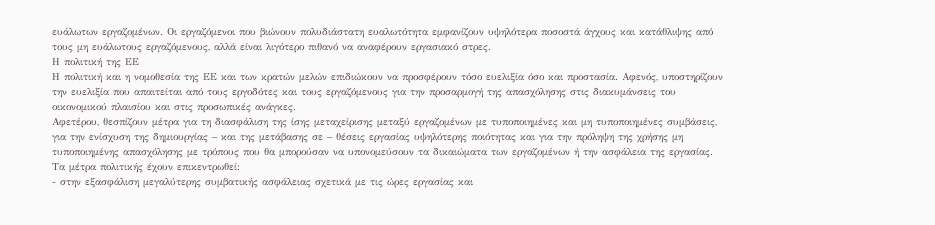ευάλωτων εργαζομένων. Οι εργαζόμενοι που βιώνουν πολυδιάστατη ευαλωτότητα εμφανίζουν υψηλότερα ποσοστά άγχους και κατάθλιψης από τους μη ευάλωτους εργαζόμενους, αλλά είναι λιγότερο πιθανό να αναφέρουν εργασιακό στρες.
Η πολιτική της ΕΕ
Η πολιτική και η νομοθεσία της ΕΕ και των κρατών μελών επιδιώκουν να προσφέρουν τόσο ευελιξία όσο και προστασία. Αφενός, υποστηρίζουν την ευελιξία που απαιτείται από τους εργοδότες και τους εργαζόμενους για την προσαρμογή της απασχόλησης στις διακυμάνσεις του οικονομικού πλαισίου και στις προσωπικές ανάγκες.
Αφετέρου, θεσπίζουν μέτρα για τη διασφάλιση της ίσης μεταχείρισης μεταξύ εργαζομένων με τυποποιημένες και μη τυποποιημένες συμβάσεις, για την ενίσχυση της δημιουργίας – και της μετάβασης σε – θέσεις εργασίας υψηλότερης ποιότητας και για την πρόληψη της χρήσης μη τυποποιημένης απασχόλησης με τρόπους που θα μπορούσαν να υπονομεύσουν τα δικαιώματα των εργαζομένων ή την ασφάλεια της εργασίας.
Τα μέτρα πολιτικής έχουν επικεντρωθεί:
- στην εξασφάλιση μεγαλύτερης συμβατικής ασφάλειας σχετικά με τις ώρες εργασίας και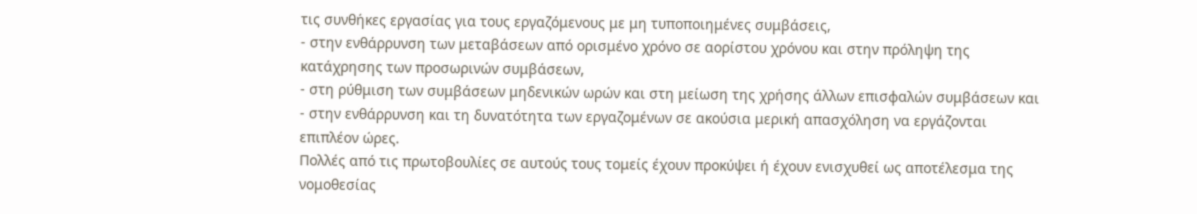τις συνθήκες εργασίας για τους εργαζόμενους με μη τυποποιημένες συμβάσεις,
- στην ενθάρρυνση των μεταβάσεων από ορισμένο χρόνο σε αορίστου χρόνου και στην πρόληψη της κατάχρησης των προσωρινών συμβάσεων,
- στη ρύθμιση των συμβάσεων μηδενικών ωρών και στη μείωση της χρήσης άλλων επισφαλών συμβάσεων και
- στην ενθάρρυνση και τη δυνατότητα των εργαζομένων σε ακούσια μερική απασχόληση να εργάζονται επιπλέον ώρες.
Πολλές από τις πρωτοβουλίες σε αυτούς τους τομείς έχουν προκύψει ή έχουν ενισχυθεί ως αποτέλεσμα της νομοθεσίας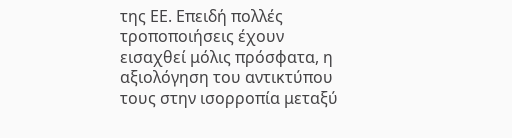της ΕΕ. Επειδή πολλές τροποποιήσεις έχουν εισαχθεί μόλις πρόσφατα, η αξιολόγηση του αντικτύπου τους στην ισορροπία μεταξύ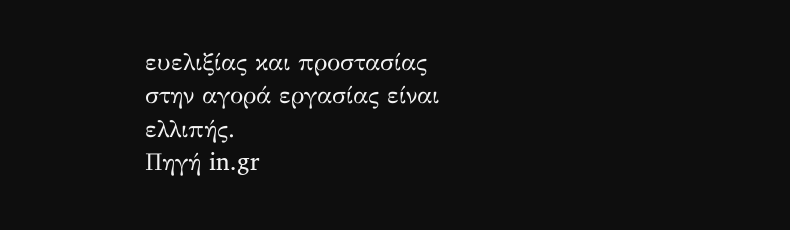ευελιξίας και προστασίας στην αγορά εργασίας είναι ελλιπής.
Πηγή in.gr